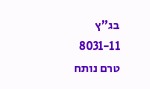בג"ץ 8031-11
טרם נותח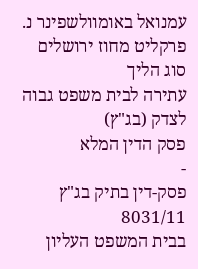עמנואל באומוולשפינר נ. פרקליט מחוז ירושלים
סוג הליך
עתירה לבית משפט גבוה לצדק (בג"ץ)
פסק הדין המלא
-
פסק-דין בתיק בג"ץ 8031/11
בבית המשפט העליון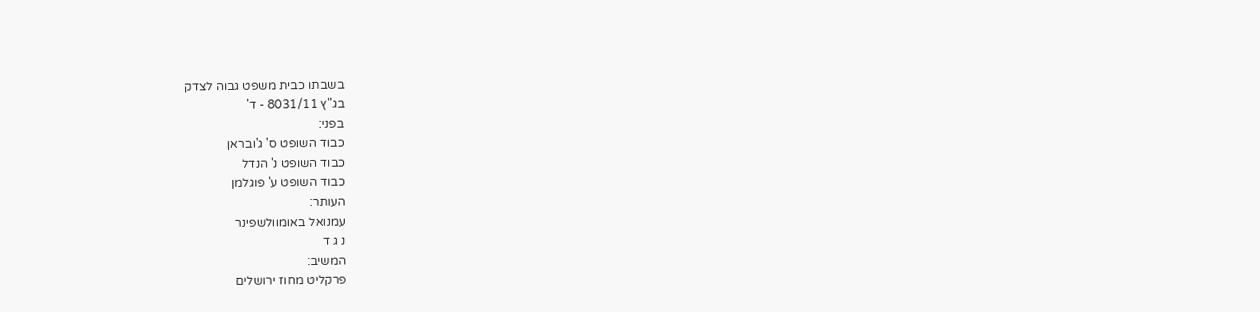בשבתו כבית משפט גבוה לצדק
בג"ץ 8031/11 - ד'
בפני:
כבוד השופט ס' ג'ובראן
כבוד השופט נ' הנדל
כבוד השופט ע' פוגלמן
העותר:
עמנואל באומוולשפינר
נ ג ד
המשיב:
פרקליט מחוז ירושלים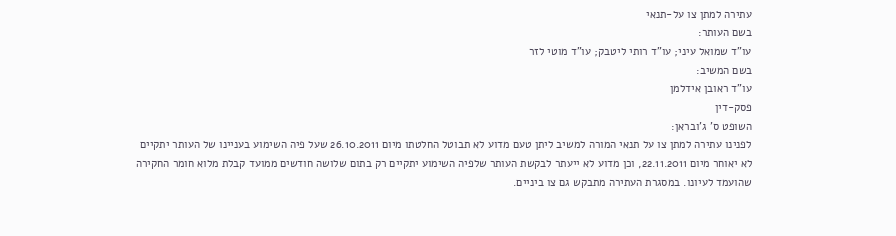עתירה למתן צו על-תנאי
בשם העותר:
עו"ד שמואל עיני; עו"ד רותי ליטבק; עו"ד מוטי לזר
בשם המשיב:
עו"ד ראובן אידלמן
פסק-דין
השופט ס' ג'ובראן:
לפנינו עתירה למתן צו על תנאי המורה למשיב ליתן טעם מדוע לא תבוטל החלטתו מיום 26.10.2011 שעל פיה השימוע בעניינו של העותר יתקיים לא יאוחר מיום 22.11.2011, וכן מדוע לא ייעתר לבקשת העותר שלפיה השימוע יתקיים רק בתום שלושה חודשים ממועד קבלת מלוא חומר החקירה שהועמד לעיונו. במסגרת העתירה מתבקש גם צו ביניים.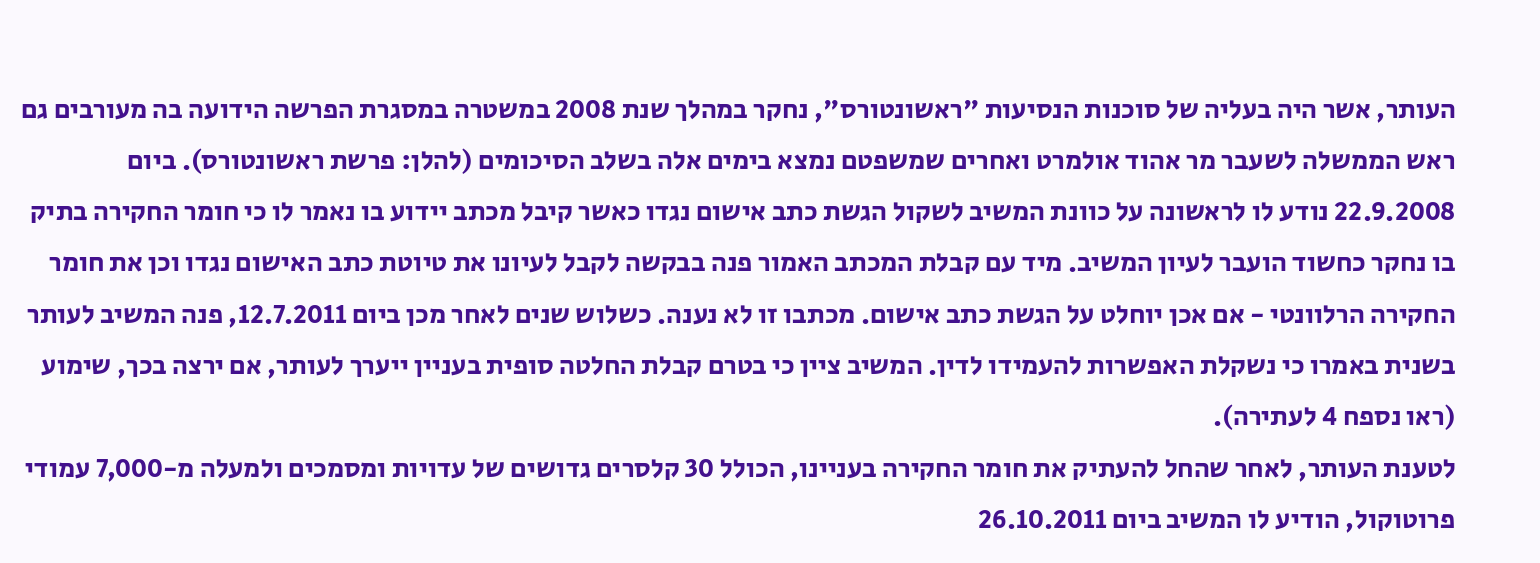העותר, אשר היה בעליה של סוכנות הנסיעות "ראשונטורס", נחקר במהלך שנת 2008 במשטרה במסגרת הפרשה הידועה בה מעורבים גם ראש הממשלה לשעבר מר אהוד אולמרט ואחרים שמשפטם נמצא בימים אלה בשלב הסיכומים (להלן: פרשת ראשונטורס). ביום 22.9.2008 נודע לו לראשונה על כוונת המשיב לשקול הגשת כתב אישום נגדו כאשר קיבל מכתב יידוע בו נאמר לו כי חומר החקירה בתיק בו נחקר כחשוד הועבר לעיון המשיב. מיד עם קבלת המכתב האמור פנה בבקשה לקבל לעיונו את טיוטת כתב האישום נגדו וכן את חומר החקירה הרלוונטי - אם אכן יוחלט על הגשת כתב אישום. מכתבו זו לא נענה. כשלוש שנים לאחר מכן ביום 12.7.2011, פנה המשיב לעותר בשנית באמרו כי נשקלת האפשרות להעמידו לדין. המשיב ציין כי בטרם קבלת החלטה סופית בעניין ייערך לעותר, אם ירצה בכך, שימוע (ראו נספח 4 לעתירה).
לטענת העותר, לאחר שהחל להעתיק את חומר החקירה בעניינו, הכולל 30 קלסרים גדושים של עדויות ומסמכים ולמעלה מ-7,000 עמודי פרוטוקול, הודיע לו המשיב ביום 26.10.2011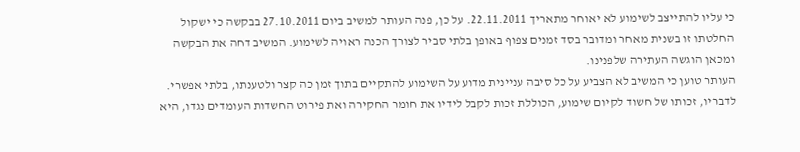כי עליו להתייצב לשימוע לא יאוחר מתאריך 22.11.2011. על כן, פנה העותר למשיב ביום 27.10.2011 בבקשה כי ישקול החלטתו זו בשנית מאחר ומדובר בסד זמנים צפוף באופן בלתי סביר לצורך הכנה ראויה לשימוע. המשיב דחה את הבקשה ומכאן הוגשה העתירה שלפנינו.
העותר טוען כי המשיב לא הצביע על כל סיבה עניינית מדוע על השימוע להתקיים בתוך זמן כה קצר ולטענתו, בלתי אפשרי. לדבריו, זכותו של חשוד לקיום שימוע, הכוללת זכות לקבל לידיו את חומר החקירה ואת פירוט החשדות העומדים נגדו, היא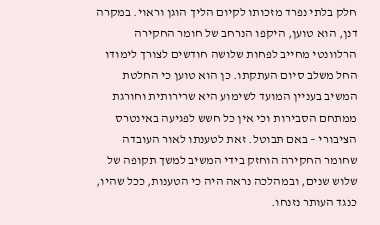חלק בלתי נפרד מזכותו לקיום הליך הוגן וראוי. במקרה דנן, הוא טוען, היקפו הנרחב של חומר החקירה הרלוונטי מחייב לפחות שלושה חודשים לצורך לימודו החל משלב סיום העתקתו. כן הוא טוען כי החלטת המשיב בעניין המועד לשימוע היא שרירותית וחורגת ממתחם הסבירות וכי אין כל חשש לפגיעה באינטרס הציבורי – באם תבוטל. זאת לטענתו לאור העובדה שחומר החקירה הוחזק בידי המשיב למשך תקופה של שלוש שנים, ובמהלכה נראה היה כי הטענות, ככל שהיו, כנגד העותר נזנחו.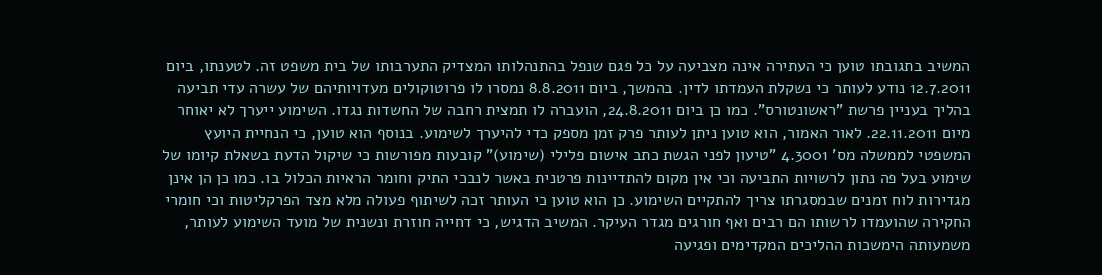המשיב בתגובתו טוען כי העתירה אינה מצביעה על כל פגם שנפל בהתנהלותו המצדיק התערבותו של בית משפט זה. לטענתו, ביום 12.7.2011 נודע לעותר כי נשקלת העמדתו לדין. בהמשך, ביום 8.8.2011 נמסרו לו פרוטוקולים מעדויותיהם של עשרה עדי תביעה בהליך בעניין פרשת "ראשונטורס". כמו כן ביום 24.8.2011, הועברה לו תמצית רחבה של החשדות נגדו. השימוע ייערך לא יאוחר מיום 22.11.2011. לאור האמור, הוא טוען ניתן לעותר פרק זמן מספק כדי להיערך לשימוע. בנוסף הוא טוען, כי הנחיית היועץ המשפטי לממשלה מס' 4.3001 "טיעון לפני הגשת כתב אישום פלילי (שימוע)" קובעות מפורשות כי שיקול הדעת בשאלת קיומו של שימוע בעל פה נתון לרשויות התביעה וכי אין מקום להתדיינות פרטנית באשר לנבכי התיק וחומר הראיות הכלול בו. כמו כן הן אינן מגדירות לוח זמנים שבמסגרתו צריך להתקיים השימוע. כן הוא טוען כי העותר זכה לשיתוף פעולה מלא מצד הפרקליטות וכי חומרי החקירה שהועמדו לרשותו הם רבים ואף חורגים מגדר העיקר. המשיב הדגיש, כי דחייה חוזרת ונשנית של מועד השימוע לעותר, משמעותה הימשכות ההליכים המקדימים ופגיעה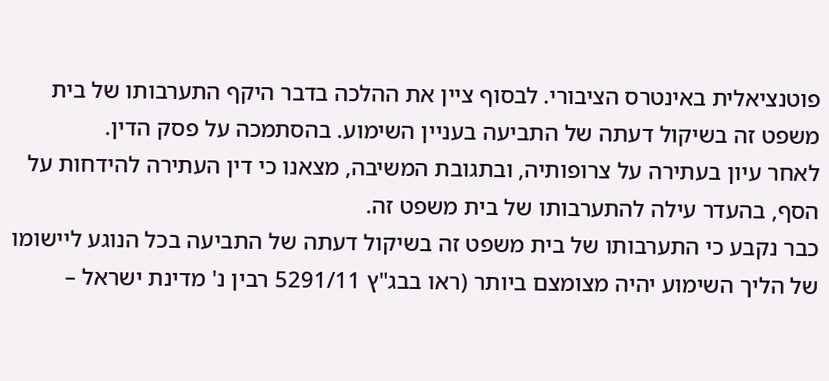פוטנציאלית באינטרס הציבורי. לבסוף ציין את ההלכה בדבר היקף התערבותו של בית משפט זה בשיקול דעתה של התביעה בעניין השימוע. בהסתמכה על פסק הדין.
לאחר עיון בעתירה על צרופותיה, ובתגובת המשיבה, מצאנו כי דין העתירה להידחות על הסף, בהעדר עילה להתערבותו של בית משפט זה.
כבר נקבע כי התערבותו של בית משפט זה בשיקול דעתה של התביעה בכל הנוגע ליישומו של הליך השימוע יהיה מצומצם ביותר (ראו בבג"ץ 5291/11 רבין נ' מדינת ישראל –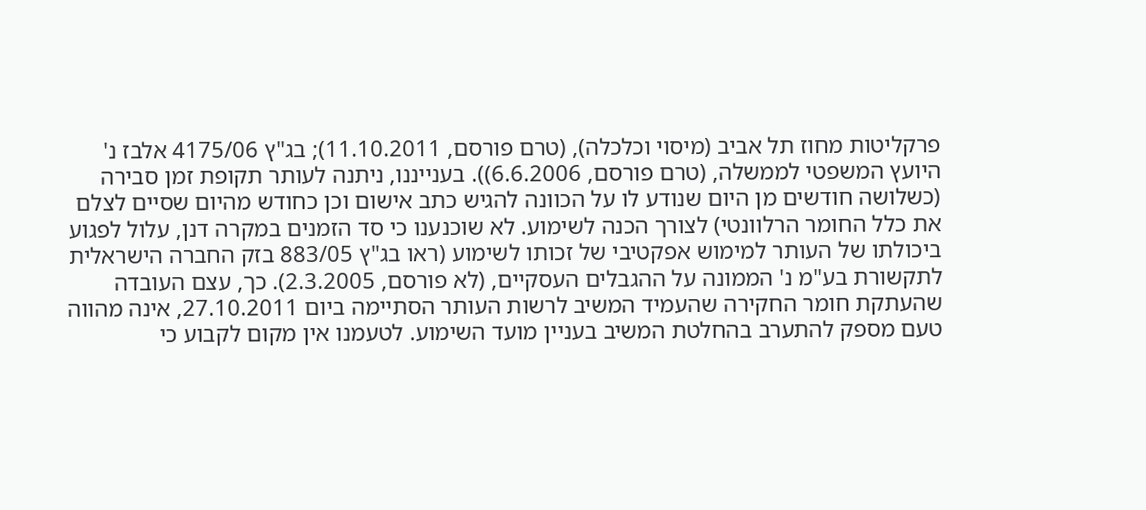פרקליטות מחוז תל אביב (מיסוי וכלכלה), (טרם פורסם, 11.10.2011); בג"ץ 4175/06 אלבז נ' היועץ המשפטי לממשלה, (טרם פורסם, 6.6.2006)). בענייננו, ניתנה לעותר תקופת זמן סבירה (כשלושה חודשים מן היום שנודע לו על הכוונה להגיש כתב אישום וכן כחודש מהיום שסיים לצלם את כלל החומר הרלוונטי) לצורך הכנה לשימוע. לא שוכנענו כי סד הזמנים במקרה דנן, עלול לפגוע ביכולתו של העותר למימוש אפקטיבי של זכותו לשימוע (ראו בג"ץ 883/05 בזק החברה הישראלית לתקשורת בע"מ נ' הממונה על ההגבלים העסקיים, (לא פורסם, 2.3.2005). כך, עצם העובדה שהעתקת חומר החקירה שהעמיד המשיב לרשות העותר הסתיימה ביום 27.10.2011, אינה מהווה טעם מספק להתערב בהחלטת המשיב בעניין מועד השימוע. לטעמנו אין מקום לקבוע כי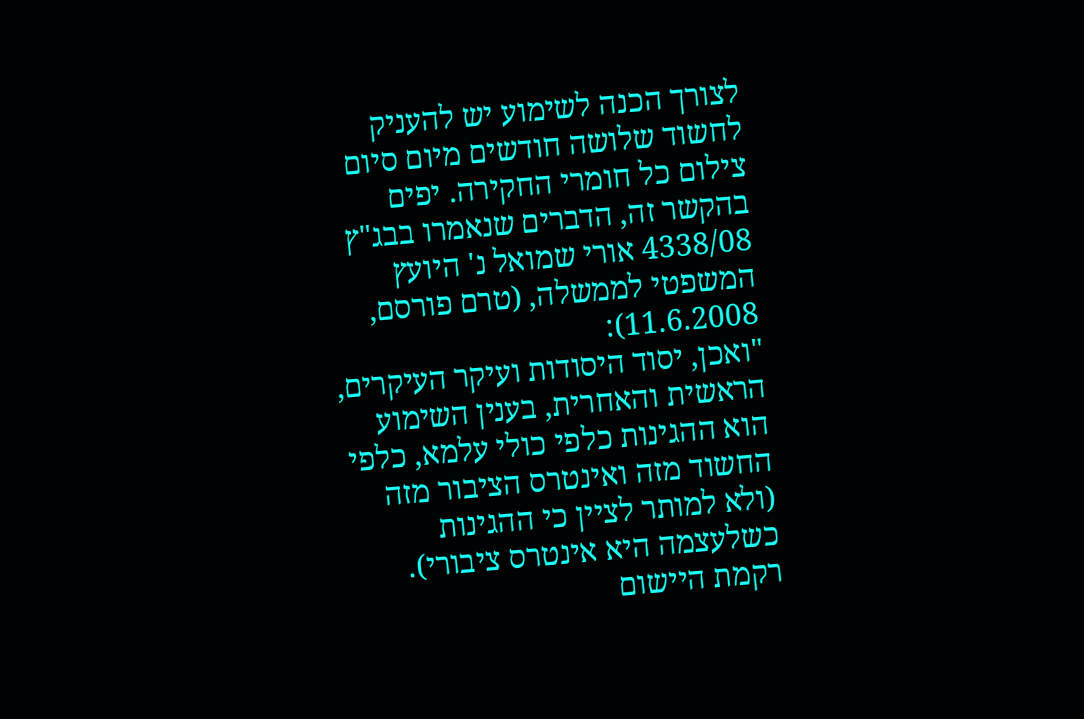לצורך הכנה לשימוע יש להעניק לחשוד שלושה חודשים מיום סיום צילום כל חומרי החקירה. יפים בהקשר זה, הדברים שנאמרו בבג"ץ 4338/08 אורי שמואל נ' היועץ המשפטי לממשלה, (טרם פורסם, 11.6.2008):
"ואכן, יסוד היסודות ועיקר העיקרים, הראשית והאחרית, בענין השימוע הוא ההגינות כלפי כולי עלמא, כלפי החשוד מזה ואינטרס הציבור מזה (ולא למותר לציין כי ההגינות כשלעצמה היא אינטרס ציבורי). רקמת היישום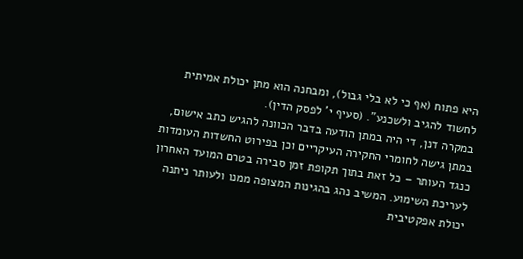היא פתוח (אף כי לא בלי גבול), ומבחנה הוא מתן יכולת אמיתית לחשוד להגיב ולשכנע". (סעיף י' לפסק הדין).
במקרה דנן, די היה במתן הודעה בדבר הכוונה להגיש כתב אישום, במתן גישה לחומרי החקירה העיקריים וכן בפירוט החשדות העומדות כנגד העותר – כל זאת בתוך תקופת זמן סבירה בטרם המועד האחרון לעריכת השימוע. המשיב נהג בהגינות המצופה ממנו ולעותר ניתנה יכולת אפקטיבית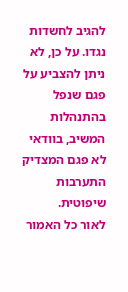להגיב לחשדות נגדו. על כן, לא ניתן להצביע על פגם שנפל בהתנהלות המשיב, בוודאי לא פגם המצדיק התערבות שיפוטית.
לאור כל האמור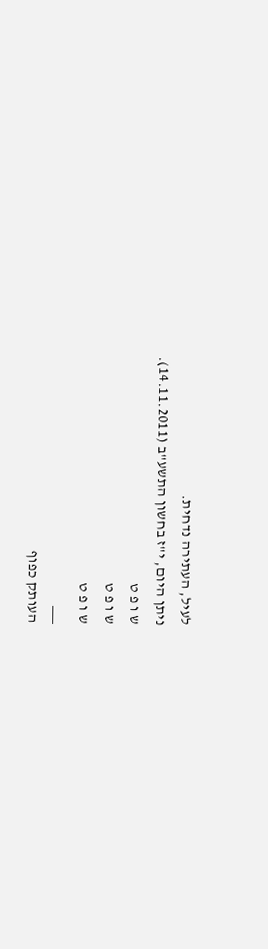לעיל, העתירה נדחית.
ניתן היום, י"ז בחשון התשע"ב (14.11.2011).
ש ו פ ט
ש ו פ ט
ש ו פ ט
___
העותק כפוף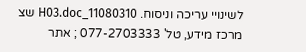לשינויי עריכה וניסוח. 11080310_H03.doc שצ
מרכז מידע, טל' 077-2703333 ; אתר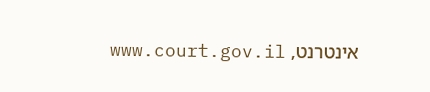אינטרנט, www.court.gov.il